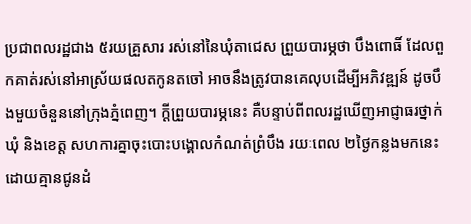ប្រជាពលរដ្ឋជាង ៥រយគ្រួសារ រស់នៅនៃឃុំតាជេស ព្រួយបារម្ភថា បឹងពោធិ៍ ដែលពួកគាត់រស់នៅអាស្រ័យផលតកូនតចៅ អាចនឹងត្រូវបានគេលុបដើម្បីអភិវឌ្ឍន៍ ដូចបឹងមួយចំនួននៅក្រុងភ្នំពេញ។ ក្ដីព្រួយបារម្ភនេះ គឺបន្ទាប់ពីពលរដ្ឋឃើញអាជ្ញាធរថ្នាក់ឃុំ និងខេត្ត សហការគ្នាចុះបោះបង្គោលកំណត់ព្រំបឹង រយៈពេល ២ថ្ងៃកន្លងមកនេះ ដោយគ្មានជូនដំ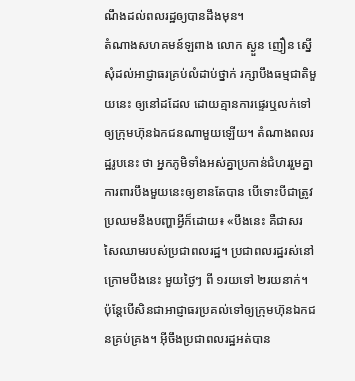ណឹងដល់ពលរដ្ឋឲ្យបានដឹងមុន។
តំណាងសហគមន៍ឡពាង លោក ស្ងួន ញឿន ស្នើសុំដល់អាជ្ញាធរគ្រប់លំដាប់ថ្នាក់ រក្សាបឹងធម្មជាតិមួយនេះ ឲ្យនៅដដែល ដោយគ្មានការផ្ទេរឬលក់ទៅឲ្យក្រុមហ៊ុនឯកជនណាមួយឡើយ។ តំណាងពលរដ្ឋរូបនេះ ថា អ្នកភូមិទាំងអស់គ្នាប្រកាន់ជំហររួមគ្នា ការពារបឹងមួយនេះឲ្យខានតែបាន បើទោះបីជាត្រូវប្រឈមនឹងបញ្ហាអ្វីក៏ដោយ៖ «បឹងនេះ គឺជាសរសៃឈាមរបស់ប្រជាពលរដ្ឋ។ ប្រជាពលរដ្ឋរស់នៅក្រោមបឹងនេះ មួយថ្ងៃៗ ពី ១រយទៅ ២រយនាក់។ ប៉ុន្តែបើសិនជាអាជ្ញាធរប្រគល់ទៅឲ្យក្រុមហ៊ុនឯកជនគ្រប់គ្រង។ អ៊ីចឹងប្រជាពលរដ្ឋអត់បាន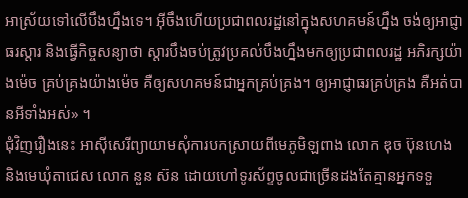អាស្រ័យទៅលើបឹងហ្នឹងទេ។ អ៊ីចឹងហើយប្រជាពលរដ្ឋនៅក្នុងសហគមន៍ហ្នឹង ចង់ឲ្យអាជ្ញាធរស្ដារ និងធ្វើកិច្ចសន្យាថា ស្ដារបឹងចប់ត្រូវប្រគល់បឹងហ្នឹងមកឲ្យប្រជាពលរដ្ឋ អភិរក្សយ៉ាងម៉េច គ្រប់គ្រងយ៉ាងម៉េច គឺឲ្យសហគមន៍ជាអ្នកគ្រប់គ្រង។ ឲ្យអាជ្ញាធរគ្រប់គ្រង គឺអត់បានអីទាំងអស់» ។
ជុំវិញរឿងនេះ អាស៊ីសេរីព្យាយាមសុំការបកស្រាយពីមេភូមិឡពាង លោក ឌុច ប៊ុនហេង និងមេឃុំតាជេស លោក នួន ស៊ន ដោយហៅទូរស័ព្ទចូលជាច្រើនដងតែគ្មានអ្នកទទួ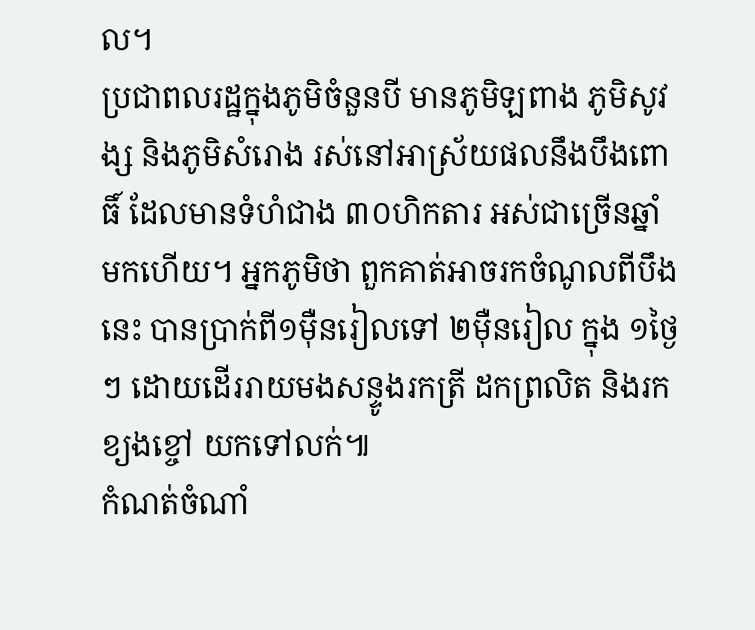ល។
ប្រជាពលរដ្ឋក្នុងភូមិចំនួនបី មានភូមិឡពាង ភូមិសូវង្ស និងភូមិសំរោង រស់នៅអាស្រ័យផលនឹងបឹងពោធិ៍ ដែលមានទំហំជាង ៣០ហិកតារ អស់ជាច្រើនឆ្នាំមកហើយ។ អ្នកភូមិថា ពួកគាត់អាចរកចំណូលពីបឹងនេះ បានប្រាក់ពី១ម៉ឺនរៀលទៅ ២ម៉ឺនរៀល ក្នុង ១ថ្ងៃៗ ដោយដើររាយមងសន្ទូងរកត្រី ដកព្រលិត និងរកខ្យងខ្ចៅ យកទៅលក់៕
កំណត់ចំណាំ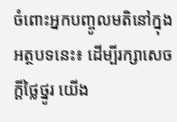ចំពោះអ្នកបញ្ចូលមតិនៅក្នុងអត្ថបទនេះ៖ ដើម្បីរក្សាសេចក្ដីថ្លៃថ្នូរ យើង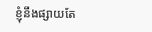ខ្ញុំនឹងផ្សាយតែ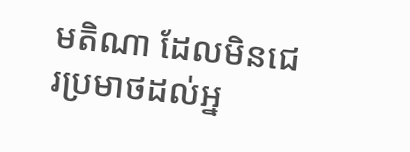មតិណា ដែលមិនជេរប្រមាថដល់អ្ន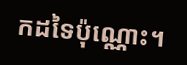កដទៃប៉ុណ្ណោះ។